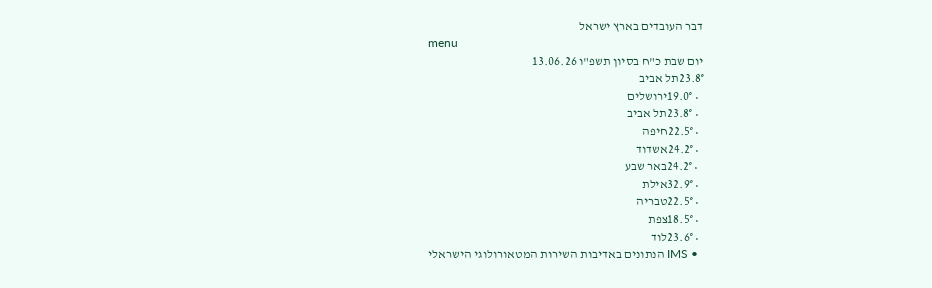דבר העובדים בארץ ישראל
menu
יום שבת כ"ח בסיון תשפ"ו 13.06.26
23.8°תל אביב
  • 19.0°ירושלים
  • 23.8°תל אביב
  • 22.5°חיפה
  • 24.2°אשדוד
  • 24.2°באר שבע
  • 32.9°אילת
  • 22.5°טבריה
  • 18.5°צפת
  • 23.6°לוד
  • IMS הנתונים באדיבות השירות המטאורולוגי הישראלי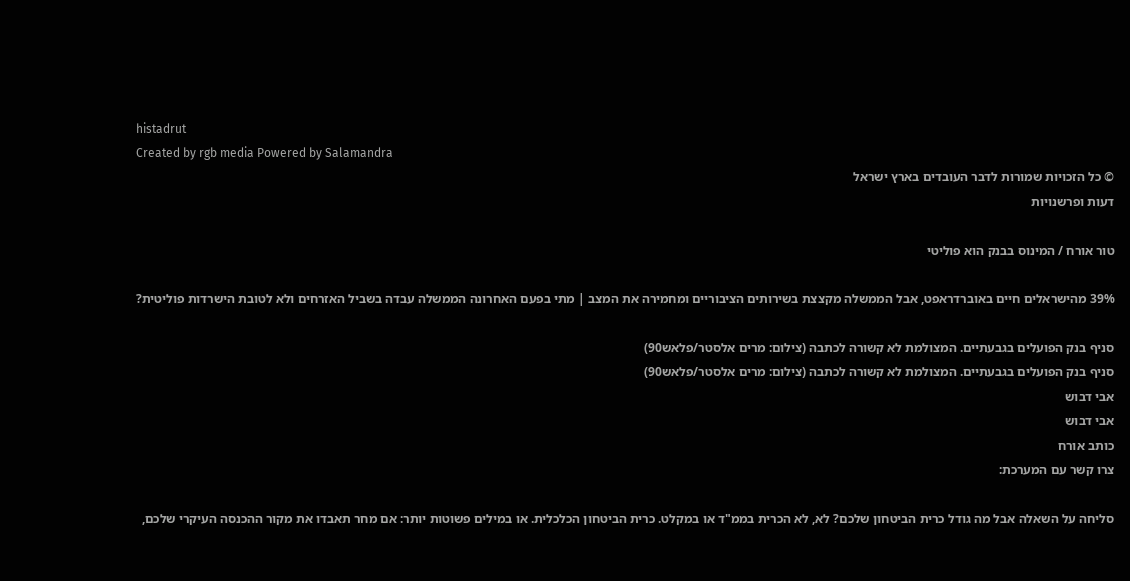histadrut
Created by rgb media Powered by Salamandra
© כל הזכויות שמורות לדבר העובדים בארץ ישראל
דעות ופרשנויות

טור אורח / המינוס בבנק הוא פוליטי

39% מהישראלים חיים באוברדראפט, אבל הממשלה מקצצת בשירותים הציבוריים ומחמירה את המצב | מתי בפעם האחרונה הממשלה עבדה בשביל האזרחים ולא לטובת הישרדות פוליטית?

סניף בנק הפועלים בגבעתיים. המצולמת לא קשורה לכתבה (צילום: מרים אלסטר/פלאש90)
סניף בנק הפועלים בגבעתיים. המצולמת לא קשורה לכתבה (צילום: מרים אלסטר/פלאש90)
אבי דבוש
אבי דבוש
כותב אורח
צרו קשר עם המערכת:

סליחה על השאלה אבל מה גודל כרית הביטחון שלכם? לא, לא הכרית בממ"ד או במקלט. כרית הביטחון הכלכלית. או במילים פשוטות יותר: אם מחר תאבדו את מקור ההכנסה העיקרי שלכם,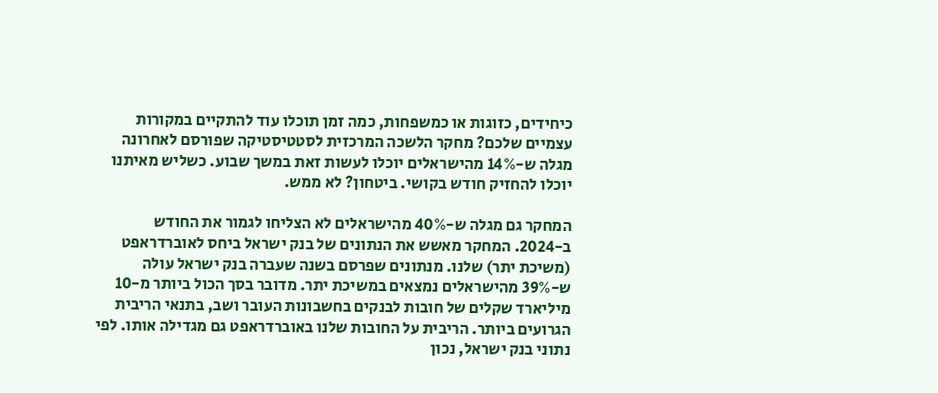כיחידים, כזוגות או כמשפחות, כמה זמן תוכלו עוד להתקיים במקורות עצמיים שלכם? מחקר הלשכה המרכזית לסטטיסטיקה שפורסם לאחרונה מגלה ש-14% מהישראלים יוכלו לעשות זאת במשך שבוע. כשליש מאיתנו יוכלו להחזיק חודש בקושי. ביטחון? לא ממש.

המחקר גם מגלה ש-40% מהישראלים לא הצליחו לגמור את החודש ב-2024. המחקר מאשש את הנתונים של בנק ישראל ביחס לאוברדראפט (משיכת יתר) שלנו. מנתונים שפרסם בשנה שעברה בנק ישראל עולה ש-39% מהישראלים נמצאים במשיכת יתר. מדובר בסך הכול ביותר מ-10 מיליארד שקלים של חובות לבנקים בחשבונות העובר ושב, בתנאי הריבית הגרועים ביותר. הריבית על החובות שלנו באוברדראפט גם מגדילה אותו. לפי נתוני בנק ישראל, נכון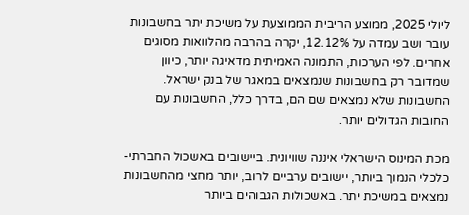ליולי 2025, ממוצע הריבית הממוצעת על משיכת יתר בחשבונות עובר ושב עמדה על 12.12%, יקרה בהרבה מהלוואות מסוגים אחרים. לפי הערכות, התמונה האמיתית מדאיגה יותר, כיוון שמדובר רק בחשבונות שנמצאים במאגר של בנק ישראל. החשבונות שלא נמצאים שם הם, בדרך כלל, החשבונות עם החובות הגדולים יותר.

מכת המינוס הישראלי איננה שוויונית. ביישובים באשכול החברתי-כלכלי הנמוך ביותר, יישובים ערביים לרוב, יותר מחצי מהחשבונות נמצאים במשיכת יתר. באשכולות הגבוהים ביותר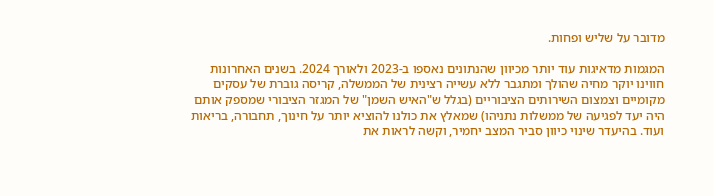מדובר על שליש ופחות.

המגמות מדאיגות עוד יותר מכיוון שהנתונים נאספו ב-2023 ולאורך 2024. בשנים האחרונות חווינו יוקר מחיה שהולך ומתגבר ללא עשייה רצינית של הממשלה, קריסה גוברת של עסקים מקומיים וצמצום השירותים הציבוריים (בגלל ש"האיש השמן" של המגזר הציבורי שמספק אותם היה יעד לפגיעה של ממשלות נתניהו) שמאלץ את כולנו להוציא יותר על חינוך, תחבורה, בריאות ועוד. בהיעדר שינוי כיוון סביר המצב יחמיר, וקשה לראות את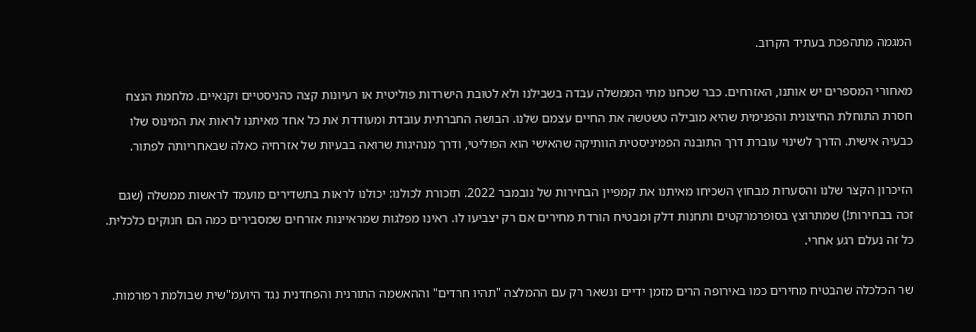המגמה מתהפכת בעתיד הקרוב.

מאחורי המספרים יש אותנו, האזרחים. כבר שכחנו מתי הממשלה עבדה בשבילנו ולא לטובת הישרדות פוליטית או רעיונות קצה כהניסטיים וקנאיים. מלחמת הנצח חסרת התוחלת החיצונית והפנימית שהיא מובילה טשטשה את החיים עצמם שלנו. הבושה החברתית עובדת ומעודדת את כל אחד מאיתנו לראות את המינוס שלו כבעיה אישית. הדרך לשינוי עוברת דרך התובנה הפמיניסטית הוותיקה שהאישי הוא הפוליטי, ודרך מנהיגות שרואה בבעיות של אזרחיה כאלה שבאחריותה לפתור.

הזיכרון הקצר שלנו והסערות מבחוץ השכיחו מאיתנו את קמפיין הבחירות של נובמבר 2022. תזכורת לכולנו: יכולנו לראות בתשדירים מועמד לראשות ממשלה (שגם זכה בבחירות!) שמתרוצץ בסופרמרקטים ותחנות דלק ומבטיח הורדת מחירים אם רק יצביעו לו. ראינו מפלגות שמראיינות אזרחים שמסבירים כמה הם חנוקים כלכלית. כל זה נעלם רגע אחרי.

שר הכלכלה שהבטיח מחירים כמו באירופה הרים מזמן ידיים ונשאר רק עם ההמלצה "תהיו חרדים" וההאשמה התורנית והפחדנית נגד היועמ"שית שבולמת רפורמות.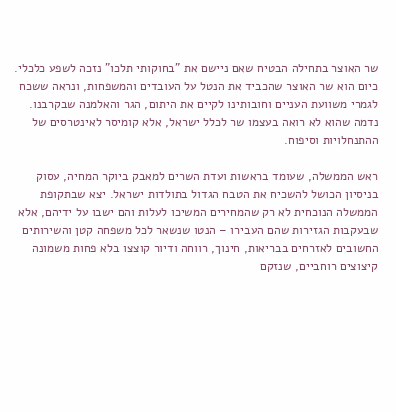שר האוצר בתחילה הבטיח שאם ניישם את "בחוקותי תלכו" נזכה לשפע כלכלי. כיום הוא שר האוצר שהכביד את הנטל על העובדים והמשפחות, ונראה ששכח לגמרי משוועת העניים וחובותינו לקיים את היתום, הגר והאלמנה שבקרבנו. נדמה שהוא לא רואה בעצמו שר לכלל ישראל, אלא קומיסר לאינטרסים של ההתנחלויות וסיפוח.

ראש הממשלה, שעומד בראשות ועדת השרים למאבק ביוקר המחיה, עסוק בניסיון הכושל להשכיח את הטבח הגדול בתולדות ישראל. יצא שבתקופת הממשלה הנוכחית לא רק שהמחירים המשיכו לעלות והם ישבו על ידיהם, אלא שבעקבות הגזירות שהם העבירו – הנטו שנשאר לכל משפחה קטן והשירותים החשובים לאזרחים בבריאות, חינוך, רווחה ודיור קוצצו בלא פחות משמונה קיצוצים רוחביים, שנזקם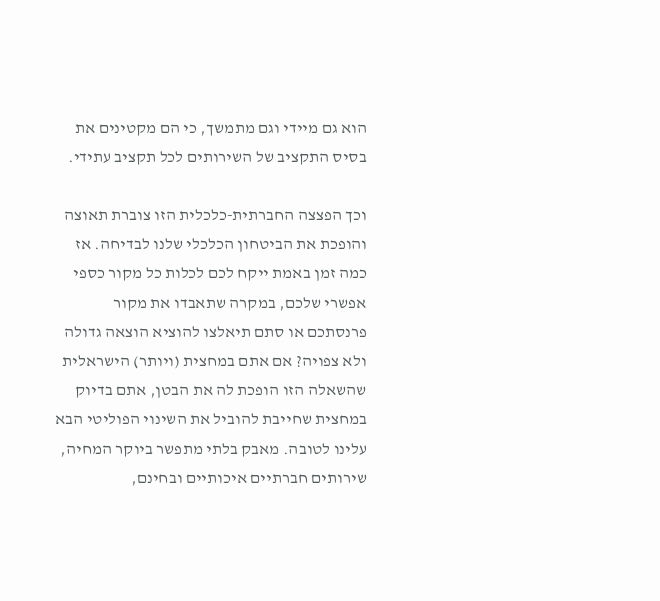הוא גם מיידי וגם מתמשך, כי הם מקטינים את בסיס התקציב של השירותים לכל תקציב עתידי.

וכך הפצצה החברתית-כלכלית הזו צוברת תאוצה והופכת את הביטחון הכלכלי שלנו לבדיחה. אז כמה זמן באמת ייקח לכם לכלות כל מקור כספי אפשרי שלכם, במקרה שתאבדו את מקור פרנסתכם או סתם תיאלצו להוציא הוצאה גדולה ולא צפויה? אם אתם במחצית (ויותר) הישראלית שהשאלה הזו הופכת לה את הבטן, אתם בדיוק במחצית שחייבת להוביל את השינוי הפוליטי הבא עלינו לטובה. מאבק בלתי מתפשר ביוקר המחיה, שירותים חברתיים איכותיים ובחינם,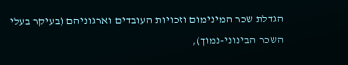הגדלת שכר המינימום וזכויות העובדים וארגוניהם (בעיקר בעלי השכר הבינוני-נמוך),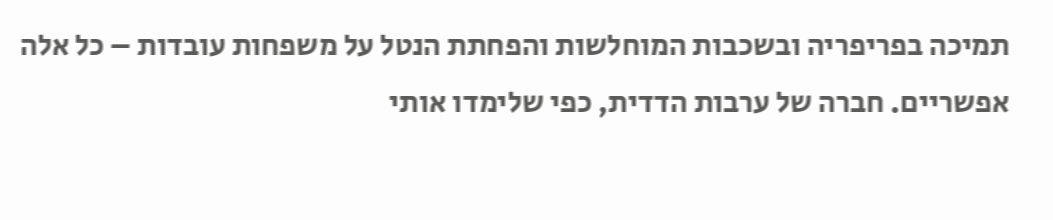תמיכה בפריפריה ובשכבות המוחלשות והפחתת הנטל על משפחות עובדות – כל אלה אפשריים. חברה של ערבות הדדית, כפי שלימדו אותי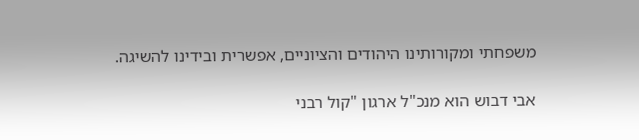משפחתי ומקורותינו היהודים והציוניים, אפשרית ובידינו להשיגה.

אבי דבוש הוא מנכ"ל ארגון "קול רבני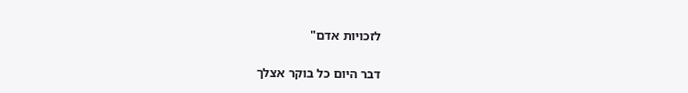לזכויות אדם"

דבר היום כל בוקר אצלך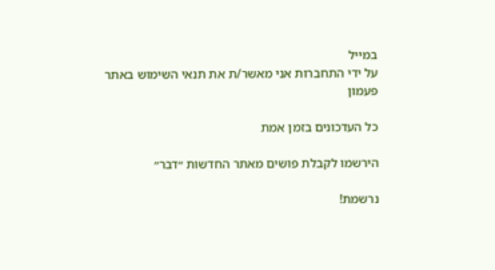במייל
על ידי התחברות אני מאשר/ת את תנאי השימוש באתר
פעמון

כל העדכונים בזמן אמת

הירשמו לקבלת פושים מאתר החדשות ״דבר״

נרשמת!